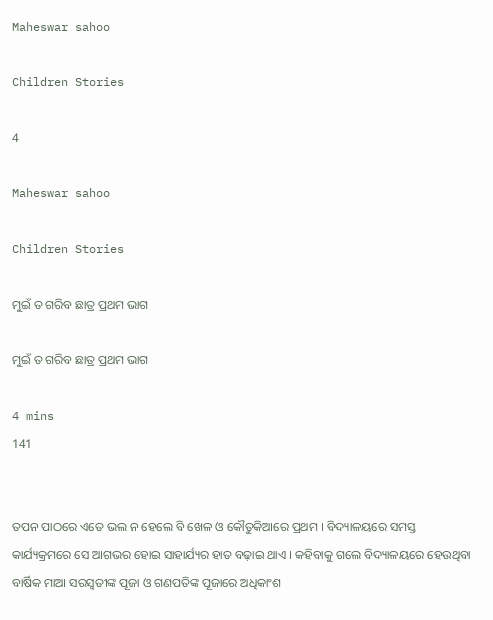Maheswar sahoo

Children Stories

4

Maheswar sahoo

Children Stories

ମୁଇଁ ତ ଗରିବ ଛାତ୍ର ପ୍ରଥମ ଭାଗ

ମୁଇଁ ତ ଗରିବ ଛାତ୍ର ପ୍ରଥମ ଭାଗ

4 mins
141


ତପନ ପାଠରେ ଏତେ ଭଲ ନ ହେଲେ ବି ଖେଳ ଓ କୌତୁକିଆରେ ପ୍ରଥମ । ବିଦ୍ୟାଳୟରେ ସମସ୍ତ କାର୍ଯ୍ୟକ୍ରମରେ ସେ ଆଗଭର ହୋଇ ସାହାର୍ଯ୍ୟର ହାତ ବଢ଼ାଇ ଥାଏ । କହିବାକୁ ଗଲେ ବିଦ୍ୟାଳୟରେ ହେଉଥିବା ବାର୍ଷିକ ମାଆ ସରସ୍ବତୀଙ୍କ ପୂଜା ଓ ଗଣପତିଙ୍କ ପୂଜାରେ ଅଧିକାଂଶ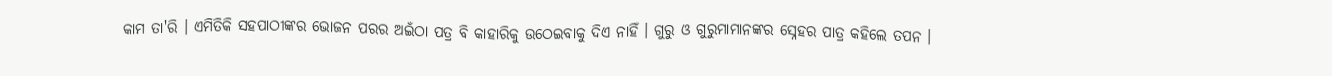କାମ ତା'ରି । ଏମିତିକି ସହପାଠୀଙ୍କର ଭୋଜନ ପରର ଅଇଁଠା ପତ୍ର ବି କାହାରିକୁ ଉଠେଇବାକୁ ଦିଏ ନାହିଁ । ଗୁରୁ ଓ ଗୁରୁମାମାନଙ୍କର ସ୍ନେହର ପାତ୍ର କହିଲେ ତପନ ।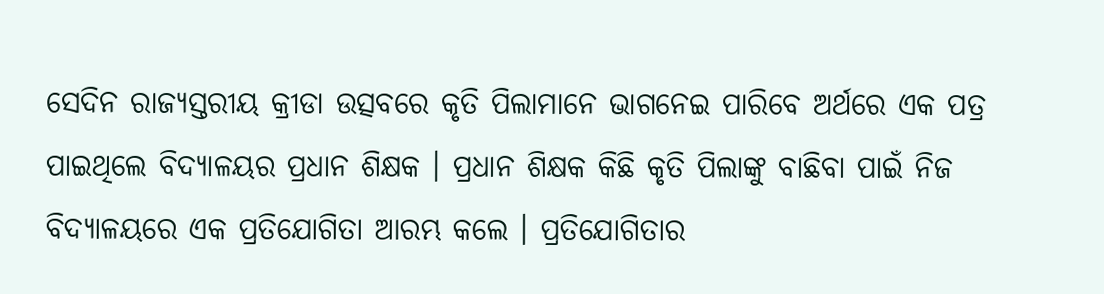ସେଦିନ ରାଜ୍ୟସ୍ତରୀୟ କ୍ରୀଡା ଉତ୍ସବରେ କୃତି ପିଲାମାନେ ଭାଗନେଇ ପାରିବେ ଅର୍ଥରେ ଏକ ପତ୍ର ପାଇଥିଲେ ବିଦ୍ୟାଳୟର ପ୍ରଧାନ ଶିକ୍ଷକ । ପ୍ରଧାନ ଶିକ୍ଷକ କିଛି କୃତି ପିଲାଙ୍କୁ ବାଛିବା ପାଇଁ ନିଜ ବିଦ୍ୟାଳୟରେ ଏକ ପ୍ରତିଯୋଗିତା ଆରମ୍ଭ କଲେ । ପ୍ରତିଯୋଗିତାର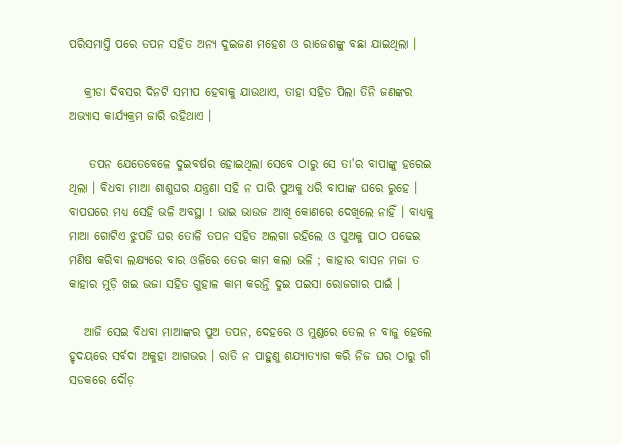ପରିସମାପ୍ତି ପରେ ତପନ ସହିତ ଅନ୍ୟ ଦୁଇଜଣ ମହେଶ ଓ ରାଜେଶଙ୍କୁ ବଛା ଯାଇଥିଲା ।

   କ୍ରୀଡା ଦିବସର ଦିନଟି ସମୀପ ହେବାକୁ ଯାଉଥାଏ, ତାହା ସହିତ ପିଲା ତିନି ଜଣଙ୍କର ଅଭ୍ୟାସ କାର୍ଯ୍ୟକ୍ରମ ଜାରି ରହିଥାଏ ।

    ତପନ ଯେତେବେଳେ ଦୁଇବର୍ଷର ହୋଇଥିଲା ସେବେ ଠାରୁ ସେ ତା'ର ବାପାଙ୍କୁ ହରେଇ ଥିଲା । ବିଧବା ମାଆ ଶାଶୁଘର ଯନ୍ତ୍ରଣା ସହି ନ ପାରି ପୁଅକୁ ଧରି ବାପାଙ୍କ ଘରେ ରୁହେ । ବାପଘରେ ମଧ୍ୟ ସେହି ଭଳି ଅବସ୍ଥା ! ଭାଇ ଭାଉଜ ଆଖି କୋଣରେ ଦେଖିଲେ ନାହିଁ । ବାଧ୍ୟକୁ ମାଆ ଗୋଟିଏ ଝୁପଡି ଘର ତୋଳି ତପନ ସହିତ ଅଲଗା ରହିଲେ ଓ ପୁଅକୁ ପାଠ ପଢେଇ ମଣିଷ କରିବା ଲକ୍ଷ୍ୟରେ ବାର ଓଳିରେ ତେର କାମ କଲା ଭଳି ; କାହାର ବାସନ ମଜା ତ କାହାର ମୁଡ଼ି ଖଇ ଭଜା ସହିତ ଗୁହାଳ କାମ କରନ୍ତି ଦୁଇ ପଇସା ରୋଜଗାର ପାଇଁ ।

   ଆଜି ସେଇ ବିଧବା ମାଆଙ୍କର ପୁଅ ତପନ, ଦେହରେ ଓ ମୁଣ୍ଡରେ ତେଲ ନ ବାଜୁ ହେଲେ ହୃଦୟରେ ସର୍ବଦା ଅକୁହା ଆଗଭର । ରାତି ନ ପାହୁଣୁ ଶଯ୍ୟାତ୍ୟାଗ କରି ନିଜ ଘର ଠାରୁ ଗାଁ ସଡକରେ ଦୌଡ଼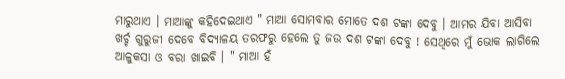ମାରୁଥାଏ । ମାଆଙ୍କୁ କହିଦେଇଥାଏ " ମାଆ ସୋମବାର ମୋତେ ଦଶ ଟଙ୍କା ଦେବୁ । ଆମର ଯିବା ଆସିବା ଖର୍ଚ୍ଚ ଗୁରୁଜୀ ଦେବେ ବିଦ୍ୟାଳୟ ତରଫରୁ ହେଲେ ତୁ ଜଉ ଦଶ ଟଙ୍କା ଦେବୁ ! ସେଥିରେ ମୁଁ ଭୋକ ଲାଗିଲେ ଆଳୁକସା ଓ ବରା ଖାଇବି । " ମାଆ ହଁ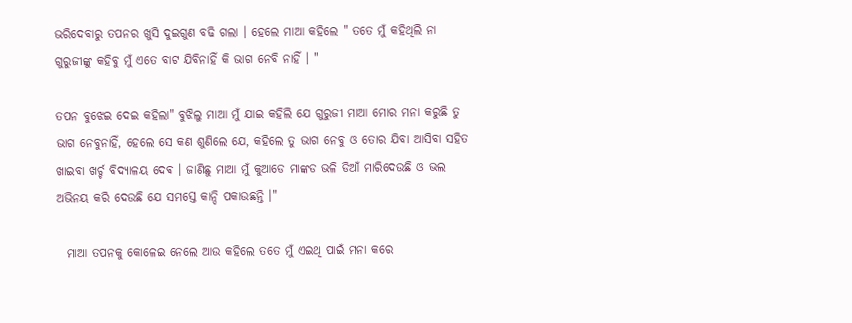ଭରିଦେବାରୁ ତପନର ଖୁସି ଦୁଇଗୁଣ ବଢି ଗଲା । ହେଲେ ମାଆ କହିଲେ " ତତେ ମୁଁ କହିଥିଲି ନା ଗୁରୁଜୀଙ୍କୁ କହିବୁ ମୁଁ ଏତେ ବାଟ ଯିବିନାହିଁ କି ଭାଗ ନେବି ନାହିଁ । "

ତପନ ବୁଝେଇ ଦେଇ କହିଲା" ବୁଝିଲୁ ମାଆ ମୁଁ ଯାଇ କହିଲି ଯେ ଗୁରୁଜୀ ମାଆ ମୋର ମନା କରୁଛି ତୁ ଭାଗ ନେବୁନାହିଁ, ହେଲେ ସେ କଣ ଶୁଣିଲେ ଯେ, କହିଲେ ତୁ ଭାଗ ନେବୁ ଓ ତୋର ଯିବା ଆସିବା ସହିତ ଖାଇବା ଖର୍ଚ୍ଚ ବିଦ୍ୟାଳୟ ଦେଵ । ଜାଣିଛୁ ମାଆ ମୁଁ କୁଆଡେ ମାଙ୍କଡ ଭଳି ଡିଆଁ ମାରିଦେଉଛି ଓ ଭଲ ଅଭିନୟ କରି ଦେଉଛି ଯେ ସମସ୍ତେ କାନ୍ଦି ପକାଉଛନ୍ତି ।"

  ମାଆ ତପନକୁ କୋଳେଇ ନେଲେ ଆଉ କହିଲେ ତତେ ମୁଁ ଏଇଥି ପାଇଁ ମନା କରେ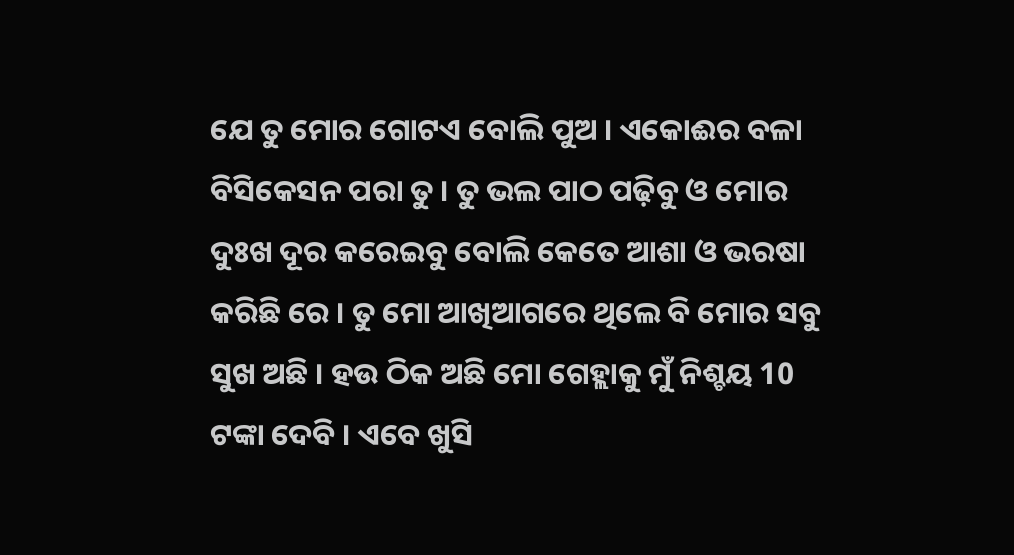ଯେ ତୁ ମୋର ଗୋଟଏ ବୋଲି ପୁଅ । ଏକୋଈର ବଳା ବିସିକେସନ ପରା ତୁ । ତୁ ଭଲ ପାଠ ପଢ଼ିବୁ ଓ ମୋର ଦୁଃଖ ଦୂର କରେଇବୁ ବୋଲି କେତେ ଆଶା ଓ ଭରଷା କରିଛି ରେ । ତୁ ମୋ ଆଖିଆଗରେ ଥିଲେ ବି ମୋର ସବୁ ସୁଖ ଅଛି । ହଉ ଠିକ ଅଛି ମୋ ଗେହ୍ଲାକୁ ମୁଁ ନିଶ୍ଚୟ 10 ଟଙ୍କା ଦେବି । ଏବେ ଖୁସି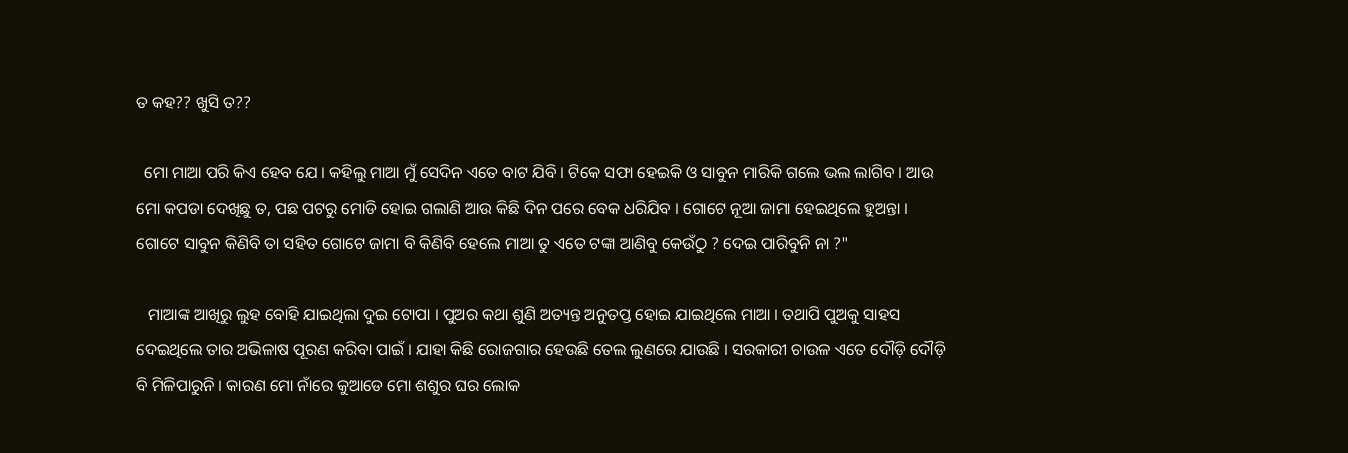ତ କହ?? ଖୁସି ତ??

  ମୋ ମାଆ ପରି କିଏ ହେବ ଯେ । କହିଲୁ ମାଆ ମୁଁ ସେଦିନ ଏତେ ବାଟ ଯିବି । ଟିକେ ସଫା ହେଇକି ଓ ସାବୁନ ମାରିକି ଗଲେ ଭଲ ଲାଗିବ । ଆଉ ମୋ କପଡା ଦେଖିଛୁ ତ, ପଛ ପଟରୁ ମୋଡି ହୋଇ ଗଲାଣି ଆଉ କିଛି ଦିନ ପରେ ବେକ ଧରିଯିବ । ଗୋଟେ ନୂଆ ଜାମା ହେଇଥିଲେ ହୁଅନ୍ତା । ଗୋଟେ ସାବୁନ କିଣିବି ତା ସହିତ ଗୋଟେ ଜାମା ବି କିଣିବି ହେଲେ ମାଆ ତୁ ଏତେ ଟଙ୍କା ଆଣିବୁ କେଉଁଠୁ ? ଦେଇ ପାରିବୁନି ନା ?"

   ମାଆଙ୍କ ଆଖିରୁ ଲୁହ ବୋହି ଯାଇଥିଲା ଦୁଇ ଟୋପା । ପୁଅର କଥା ଶୁଣି ଅତ୍ୟନ୍ତ ଅନୁତପ୍ତ ହୋଇ ଯାଇଥିଲେ ମାଆ । ତଥାପି ପୁଅକୁ ସାହସ ଦେଇଥିଲେ ତାର ଅଭିଳାଷ ପୂରଣ କରିବା ପାଇଁ । ଯାହା କିଛି ରୋଜଗାର ହେଉଛି ତେଲ ଲୁଣରେ ଯାଉଛି । ସରକାରୀ ଚାଉଳ ଏତେ ଦୌଡ଼ି ଦୌଡ଼ି ବି ମିଳିପାରୁନି । କାରଣ ମୋ ନାଁରେ କୁଆଡେ ମୋ ଶଶୁର ଘର ଲୋକ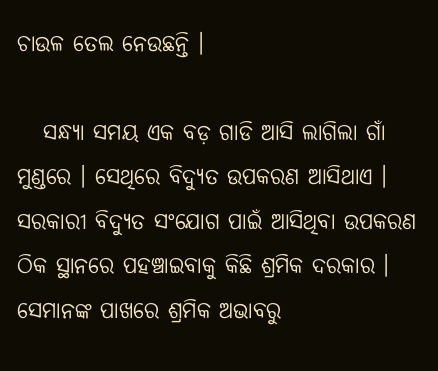ଚାଉଳ ତେଲ ନେଉଛନ୍ତି ।

   ସନ୍ଧ୍ୟା ସମୟ ଏକ ବଡ଼ ଗାଡି ଆସି ଲାଗିଲା ଗାଁ ମୁଣ୍ଡରେ । ସେଥିରେ ବିଦ୍ୟୁତ ଉପକରଣ ଆସିଥାଏ । ସରକାରୀ ବିଦ୍ୟୁତ ସଂଯୋଗ ପାଇଁ ଆସିଥିବା ଉପକରଣ ଠିକ ସ୍ଥାନରେ ପହଞ୍ଚାଇବାକୁ କିଛି ଶ୍ରମିକ ଦରକାର । ସେମାନଙ୍କ ପାଖରେ ଶ୍ରମିକ ଅଭାବରୁ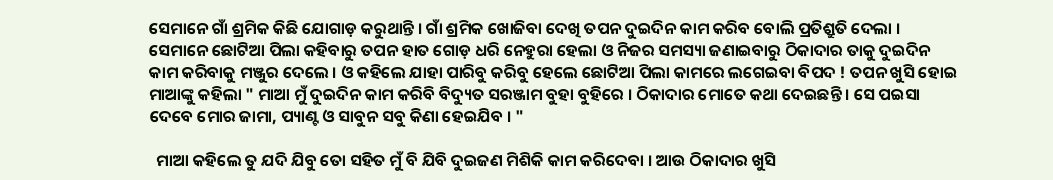ସେମାନେ ଗାଁ ଶ୍ରମିକ କିଛି ଯୋଗାଡ଼ କରୁଥାନ୍ତି । ଗାଁ ଶ୍ରମିକ ଖୋଜିବା ଦେଖି ତପନ ଦୁଇଦିନ କାମ କରିବ ବୋଲି ପ୍ରତିଶ୍ରୁତି ଦେଲା । ସେମାନେ ଛୋଟିଆ ପିଲା କହିବାରୁ ତପନ ହାତ ଗୋଡ଼ ଧରି ନେହୁରା ହେଲା ଓ ନିଜର ସମସ୍ୟା ଜଣାଇବାରୁ ଠିକାଦାର ତାକୁ ଦୁଇଦିନ କାମ କରିବାକୁ ମଞ୍ଜୁର ଦେଲେ । ଓ କହିଲେ ଯାହା ପାରିବୁ କରିବୁ ହେଲେ ଛୋଟିଆ ପିଲା କାମରେ ଲଗେଇବା ବିପଦ ! ତପନ ଖୁସି ହୋଇ ମାଆଙ୍କୁ କହିଲା " ମାଆ ମୁଁ ଦୁଇଦିନ କାମ କରିବି ବିଦ୍ୟୁତ ସରଞ୍ଜାମ ବୁହା ବୁହିରେ । ଠିକାଦାର ମୋତେ କଥା ଦେଇଛନ୍ତି । ସେ ପଇସା ଦେବେ ମୋର ଜାମା, ପ୍ୟାଣ୍ଟ ଓ ସାବୁନ ସବୁ କିଣା ହେଇଯିବ । "

  ମାଆ କହିଲେ ତୁ ଯଦି ଯିବୁ ତୋ ସହିତ ମୁଁ ବି ଯିବି ଦୁଇଜଣ ମିଶିକି କାମ କରିଦେବା । ଆଉ ଠିକାଦାର ଖୁସି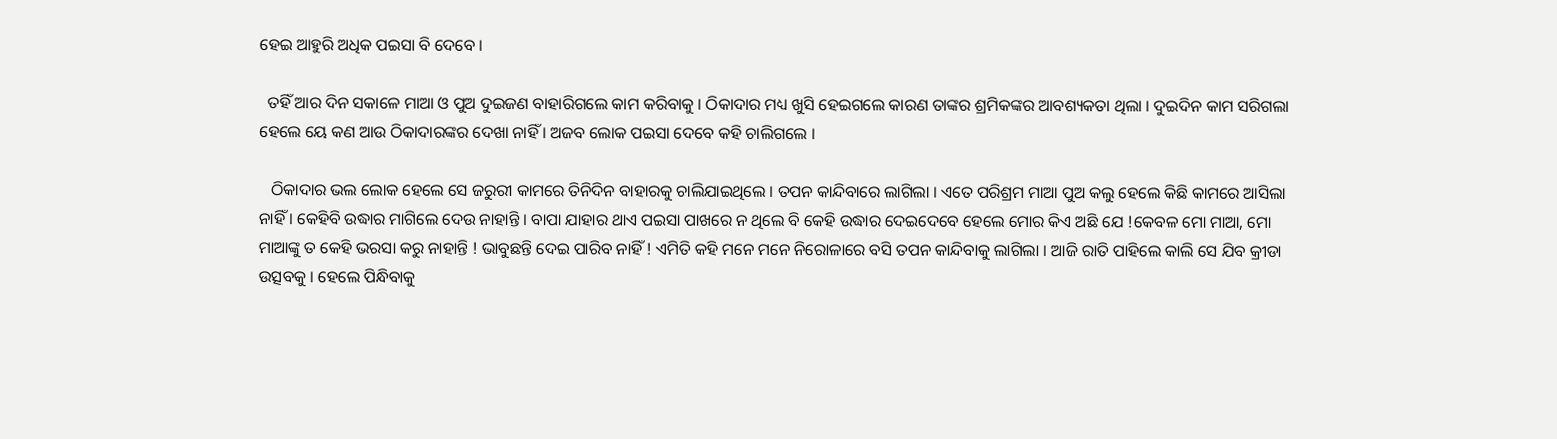ହେଇ ଆହୁରି ଅଧିକ ପଇସା ବି ଦେବେ ।

  ତହିଁ ଆର ଦିନ ସକାଳେ ମାଆ ଓ ପୁଅ ଦୁଇଜଣ ବାହାରିଗଲେ କାମ କରିବାକୁ । ଠିକାଦାର ମଧ୍ୟ ଖୁସି ହେଇଗଲେ କାରଣ ତାଙ୍କର ଶ୍ରମିକଙ୍କର ଆବଶ୍ୟକତା ଥିଲା । ଦୁଇଦିନ କାମ ସରିଗଲା ହେଲେ ୟେ କଣ ଆଉ ଠିକାଦାରଙ୍କର ଦେଖା ନାହିଁ । ଅଜବ ଲୋକ ପଇସା ଦେବେ କହି ଚାଲିଗଲେ ।

   ଠିକାଦାର ଭଲ ଲୋକ ହେଲେ ସେ ଜରୁରୀ କାମରେ ତିନିଦିନ ବାହାରକୁ ଚାଲିଯାଇଥିଲେ । ତପନ କାନ୍ଦିବାରେ ଲାଗିଲା । ଏତେ ପରିଶ୍ରମ ମାଆ ପୁଅ କଲୁ ହେଲେ କିଛି କାମରେ ଆସିଲା ନାହିଁ । କେହିବି ଉଦ୍ଧାର ମାଗିଲେ ଦେଉ ନାହାନ୍ତି । ବାପା ଯାହାର ଥାଏ ପଇସା ପାଖରେ ନ ଥିଲେ ବି କେହି ଉଦ୍ଧାର ଦେଇଦେବେ ହେଲେ ମୋର କିଏ ଅଛି ଯେ !କେବଳ ମୋ ମାଆ, ମୋ ମାଆଙ୍କୁ ତ କେହି ଭରସା କରୁ ନାହାନ୍ତି ! ଭାବୁଛନ୍ତି ଦେଇ ପାରିବ ନାହିଁ ! ଏମିତି କହି ମନେ ମନେ ନିରୋଳାରେ ବସି ତପନ କାନ୍ଦିବାକୁ ଲାଗିଲା । ଆଜି ରାତି ପାହିଲେ କାଲି ସେ ଯିବ କ୍ରୀଡା ଉତ୍ସବକୁ । ହେଲେ ପିନ୍ଧିବାକୁ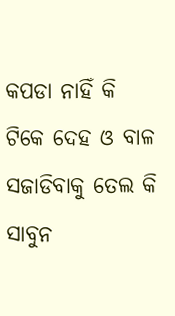କପଡା ନାହିଁ କି ଟିକେ ଦେହ ଓ ବାଳ ସଜାଡିବାକୁ ତେଲ କି ସାବୁନ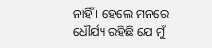ନାହିଁ । ହେଲେ ମନରେ ଧୌର୍ଯ୍ୟ ରହିଛି ଯେ ମୁଁ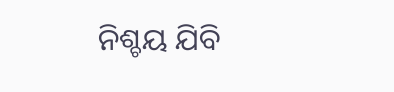ନିଶ୍ଚୟ ଯିବି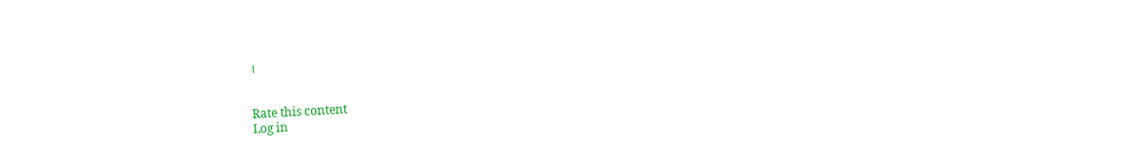।


Rate this content
Log in